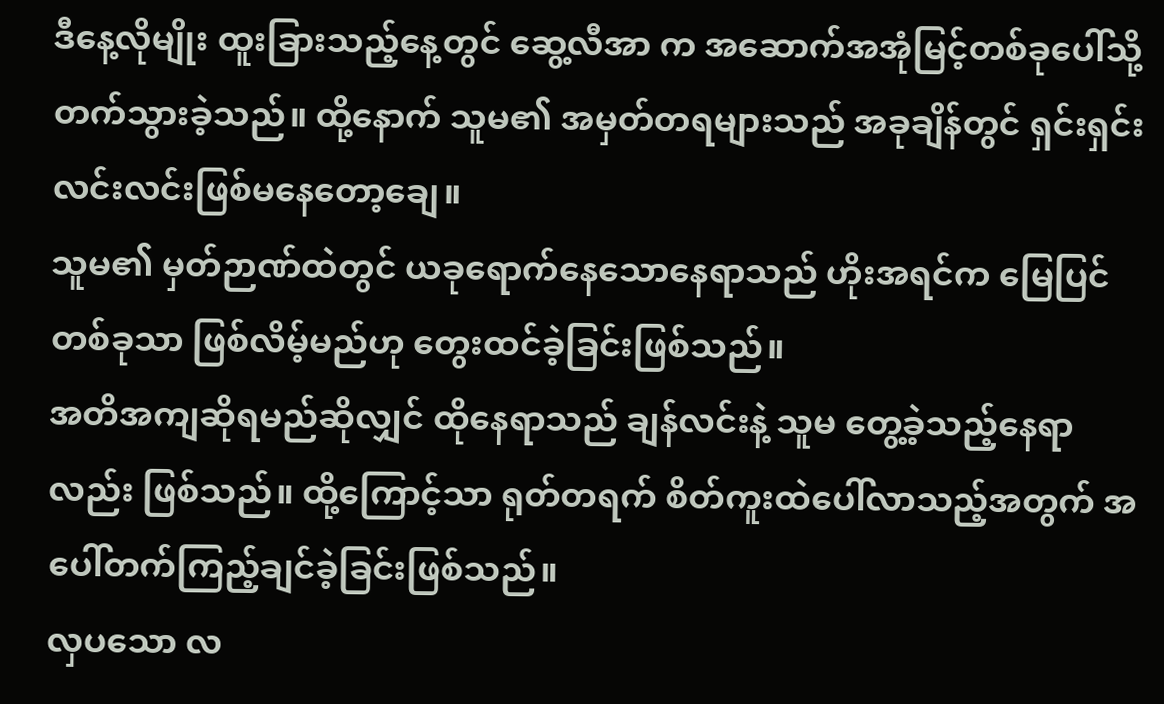ဒီနေ့လိုမျိုး ထူးခြားသည့်နေ့တွင် ဆွေ့လီအာ က အဆောက်အအုံမြင့်တစ်ခုပေါ်သို့ တက်သွားခဲ့သည်။ ထို့နောက် သူမ၏ အမှတ်တရများသည် အခုချိန်တွင် ရှင်းရှင်းလင်းလင်းဖြစ်မနေတော့ချေ။
သူမ၏ မှတ်ဉာဏ်ထဲတွင် ယခုရောက်နေသောနေရာသည် ဟိုးအရင်က မြေပြင်တစ်ခုသာ ဖြစ်လိမ့်မည်ဟု တွေးထင်ခဲ့ခြင်းဖြစ်သည်။
အတိအကျဆိုရမည်ဆိုလျှင် ထိုနေရာသည် ချန်လင်းနဲ့ သူမ တွေ့ခဲ့သည့်နေရာလည်း ဖြစ်သည်။ ထို့ကြောင့်သာ ရုတ်တရက် စိတ်ကူးထဲပေါ်လာသည့်အတွက် အပေါ်တက်ကြည့်ချင်ခဲ့ခြင်းဖြစ်သည်။
လှပသော လ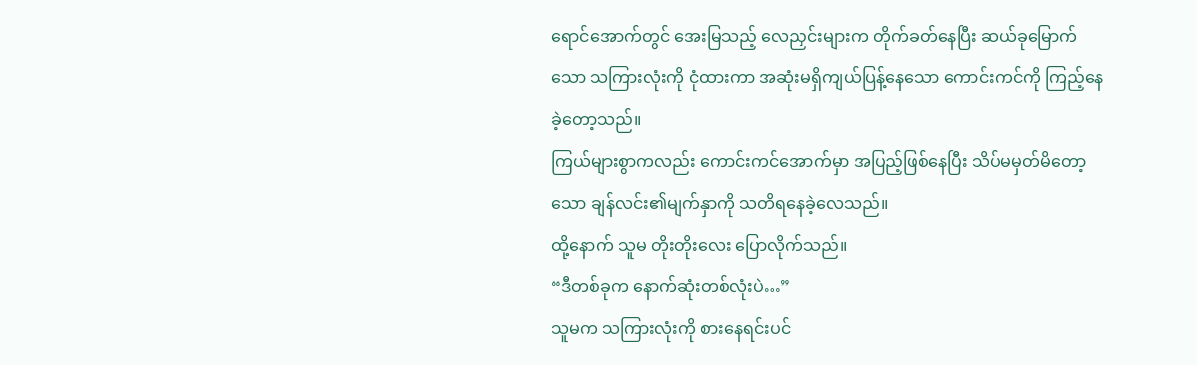ရောင်အောက်တွင် အေးမြသည့် လေညှင်းများက တိုက်ခတ်နေပြီး ဆယ်ခုမြောက်သော သကြားလုံးကို ငုံထားကာ အဆုံးမရှိကျယ်ပြန့်နေသော ကောင်းကင်ကို ကြည့်နေခဲ့တော့သည်။
ကြယ်များစွာကလည်း ကောင်းကင်အောက်မှာ အပြည့်ဖြစ်နေပြီး သိပ်မမှတ်မိတော့သော ချန်လင်း၏မျက်နှာကို သတိရနေခဲ့လေသည်။
ထို့နောက် သူမ တိုးတိုးလေး ပြောလိုက်သည်။
“ဒီတစ်ခုက နောက်ဆုံးတစ်လုံးပဲ…”
သူမက သကြားလုံးကို စားနေရင်းပင်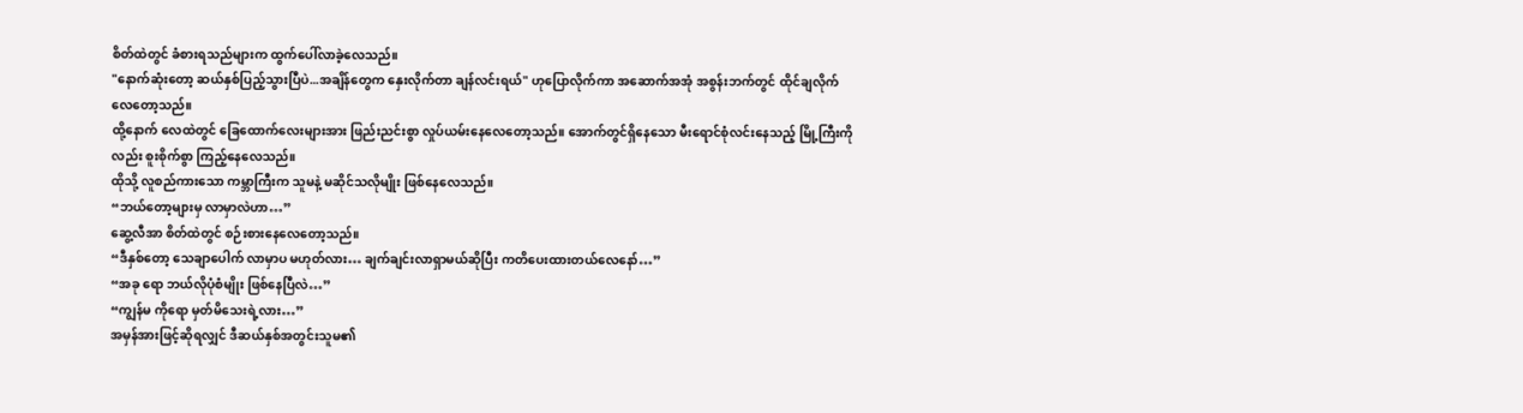စိတ်ထဲတွင် ခံစားရသည်များက ထွက်ပေါ်လာခဲ့လေသည်။
"နောက်ဆုံးတော့ ဆယ်နှစ်ပြည့်သွားပြီပဲ...အချိန်တွေက နှေးလိုက်တာ ချန်လင်းရယ်" ဟုပြောလိုက်ကာ အဆောက်အအုံ အစွန်းဘက်တွင် ထိုင်ချလိုက်လေတော့သည်။
ထို့နောက် လေထဲတွင် ခြေထောက်လေးများအား ဖြည်းညင်းစွာ လှုပ်ယမ်းနေလေတော့သည်။ အောက်တွင်ရှိနေသော မီးရောင်စုံလင်းနေသည့် မြို့ကြီးကိုလည်း စူးစိုက်စွာ ကြည့်နေလေသည်။
ထိုသို့ လူစည်ကားသော ကမ္ဘာကြီးက သူမနဲ့ မဆိုင်သလိုမျိုး ဖြစ်နေလေသည်။
“ဘယ်တော့များမှ လာမှာလဲဟာ…”
ဆွေ့လီအာ စိတ်ထဲတွင် စဉ်းစားနေလေတော့သည်။
“ဒီနှစ်တော့ သေချာပေါက် လာမှာပ မဟုတ်လား… ချက်ချင်းလာရှာမယ်ဆိုပြီး ကတိပေးထားတယ်လေနော်…”
“အခု ရော ဘယ်လိုပုံစံမျိုး ဖြစ်နေပြီလဲ…”
“ကျွန်မ ကိုရော မှတ်မိသေးရဲ့လား…”
အမှန်အားဖြင့်ဆိုရလျှင် ဒီဆယ်နှစ်အတွင်းသူမ၏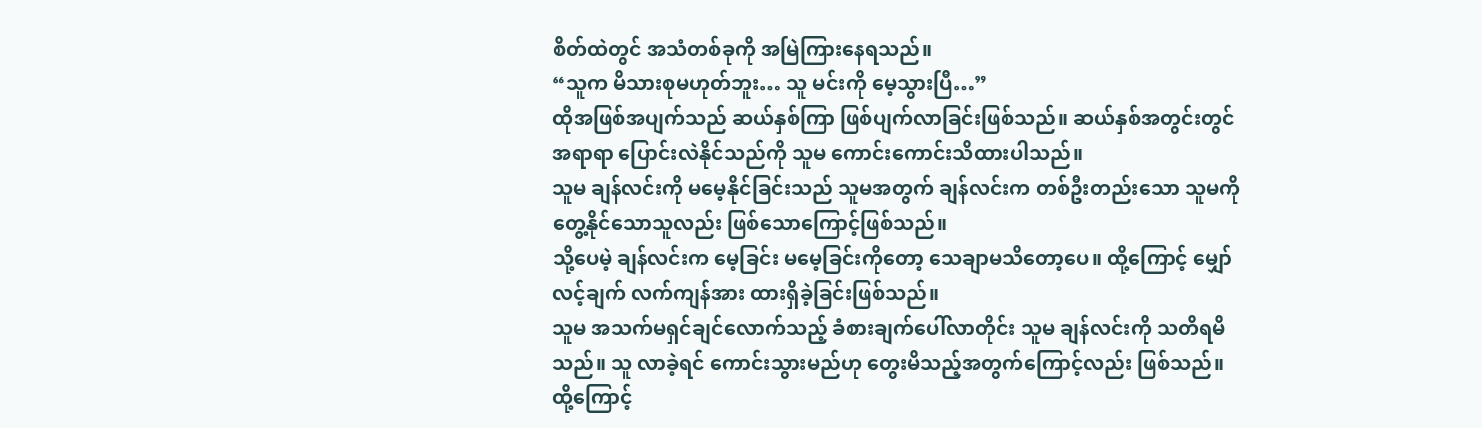စိတ်ထဲတွင် အသံတစ်ခုကို အမြဲကြားနေရသည်။
“သူက မိသားစုမဟုတ်ဘူး… သူ မင်းကို မေ့သွားပြီ…”
ထိုအဖြစ်အပျက်သည် ဆယ်နှစ်ကြာ ဖြစ်ပျက်လာခြင်းဖြစ်သည်။ ဆယ်နှစ်အတွင်းတွင် အရာရာ ပြောင်းလဲနိုင်သည်ကို သူမ ကောင်းကောင်းသိထားပါသည်။
သူမ ချန်လင်းကို မမေ့နိုင်ခြင်းသည် သူမအတွက် ချန်လင်းက တစ်ဦးတည်းသော သူမကို တွေ့နိုင်သောသူလည်း ဖြစ်သောကြောင့်ဖြစ်သည်။
သို့ပေမဲ့ ချန်လင်းက မေ့ခြင်း မမေ့ခြင်းကိုတော့ သေချာမသိတော့ပေ။ ထို့ကြောင့် မျှော်လင့်ချက် လက်ကျန်အား ထားရှိခဲ့ခြင်းဖြစ်သည်။
သူမ အသက်မရှင်ချင်လောက်သည့် ခံစားချက်ပေါ်လာတိုင်း သူမ ချန်လင်းကို သတိရမိသည်။ သူ လာခဲ့ရင် ကောင်းသွားမည်ဟု တွေးမိသည့်အတွက်ကြောင့်လည်း ဖြစ်သည်။
ထို့ကြောင့်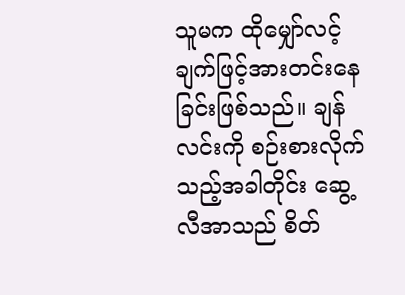သူမက ထိုမျှော်လင့်ချက်ဖြင့်အားတင်းနေခြင်းဖြစ်သည်။ ချန်လင်းကို စဉ်းစားလိုက်သည့်အခါတိုင်း ဆွေ့လီအာသည် စိတ်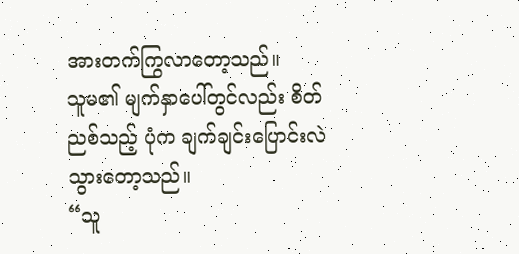အားတက်ကြွလာတော့သည်။
သူမ၏ မျက်နှာပေါ်တွင်လည်း စိတ်ညစ်သည့် ပုံက ချက်ချင်းပြောင်းလဲသွားတော့သည်။
“သူ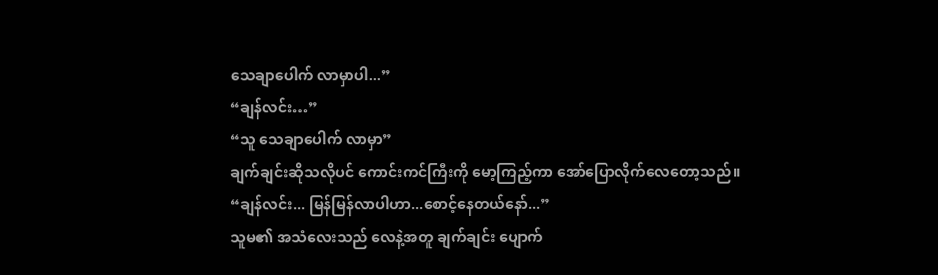သေချာပေါက် လာမှာပါ...”
“ချန်လင်း…”
“သူ သေချာပေါက် လာမှာ”
ချက်ချင်းဆိုသလိုပင် ကောင်းကင်ကြီးကို မော့ကြည့်ကာ အော်ပြောလိုက်လေတော့သည်။
“ချန်လင်း... မြန်မြန်လာပါဟာ...စောင့်နေတယ်နော်...”
သူမ၏ အသံလေးသည် လေနဲ့အတူ ချက်ချင်း ပျောက်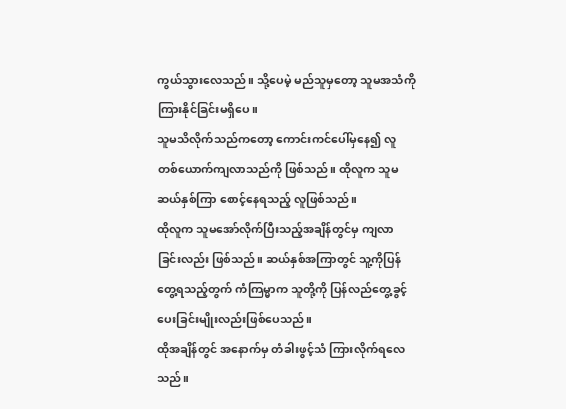ကွယ်သွားလေသည်။ သို့ပေမဲ့ မည်သူမှတော့ သူမအသံကို ကြားနိုင်ခြင်းမရှိပေ။
သူမသိလိုက်သည်ကတော့ ကောင်းကင်ပေါ်မှနေ၍ လူတစ်ယောက်ကျလာသည်ကို ဖြစ်သည်။ ထိုလူက သူမဆယ်နှစ်ကြာ စောင့်နေရသည့် လူဖြစ်သည်။
ထိုလူက သူမအော်လိုက်ပြီးသည့်အချိန်တွင်မှ ကျလာခြင်းလည်း ဖြစ်သည်။ ဆယ်နှစ်အကြာတွင် သူ့ကိုပြန်တွေ့ရသည့်တွက် ကံကြမ္မာက သူတို့ကို ပြန်လည်တွေ့ခွင့်ပေးခြင်းမျိုးလည်းဖြစ်ပေသည်။
ထိုအချိန်တွင် အနောက်မှ တံခါးဖွင့်သံ ကြားလိုက်ရလေသည်။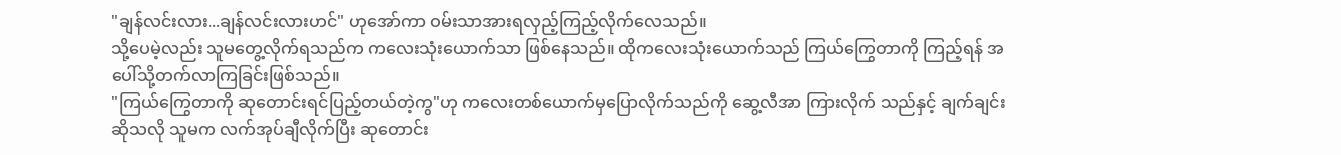"ချန်လင်းလား...ချန်လင်းလားဟင်" ဟုအော်ကာ ဝမ်းသာအားရလှည့်ကြည့်လိုက်လေသည်။
သို့ပေမဲ့လည်း သူမတွေ့လိုက်ရသည်က ကလေးသုံးယောက်သာ ဖြစ်နေသည်။ ထိုကလေးသုံးယောက်သည် ကြယ်ကြွေတာကို ကြည့်ရန် အပေါ်သို့တက်လာကြခြင်းဖြစ်သည်။
"ကြယ်ကြွေတာကို ဆုတောင်းရင်ပြည့်တယ်တဲ့ကွ"ဟု ကလေးတစ်ယောက်မှပြောလိုက်သည်ကို ဆွေ့လီအာ ကြားလိုက် သည်နှင့် ချက်ချင်းဆိုသလို သူမက လက်အုပ်ချီလိုက်ပြီး ဆုတောင်း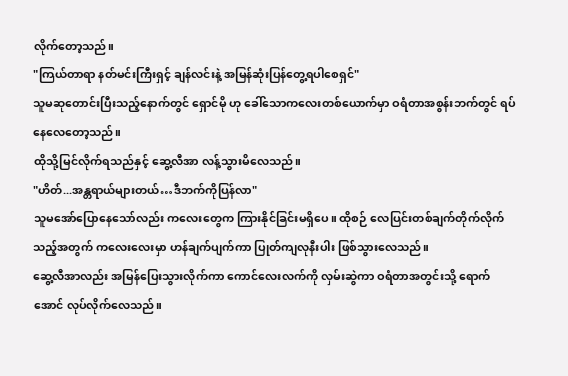လိုက်တော့သည်။
"ကြယ်တာရာ နတ်မင်းကြီးရှင့် ချန်လင်းနဲ့ အမြန်ဆုံးပြန်တွေ့ရပါစေရှင်"
သူမဆုတောင်းပြီးသည့်နောက်တွင် ရှောင်မို ဟု ခေါ်သောကလေးတစ်ယောက်မှာ ဝရံတာအစွန်းဘက်တွင် ရပ်နေလေတော့သည်။
ထိုသို့မြင်လိုက်ရသည်နှင့် ဆွေ့လီအာ လန့်သွားမိလေသည်။
"ဟိတ်...အန္တရာယ်များတယ်…ဒီဘက်ကိုပြန်လာ"
သူမအော်ပြောနေသော်လည်း ကလေးတွေက ကြားနိုင်ခြင်းမရှိပေ။ ထိုစဉ် လေပြင်းတစ်ချက်တိုက်လိုက်သည့်အတွက် ကလေးလေးမှာ ဟန်ချက်ပျက်ကာ ပြုတ်ကျလုနီးပါး ဖြစ်သွားလေသည်။
ဆွေ့လီအာလည်း အမြန်ပြေးသွားလိုက်ကာ ကောင်လေးလက်ကို လှမ်းဆွဲကာ ဝရံတာအတွင်းသို့ ရောက်အောင် လုပ်လိုက်လေသည်။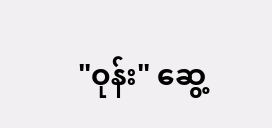"ဝုန်း" ဆွေ့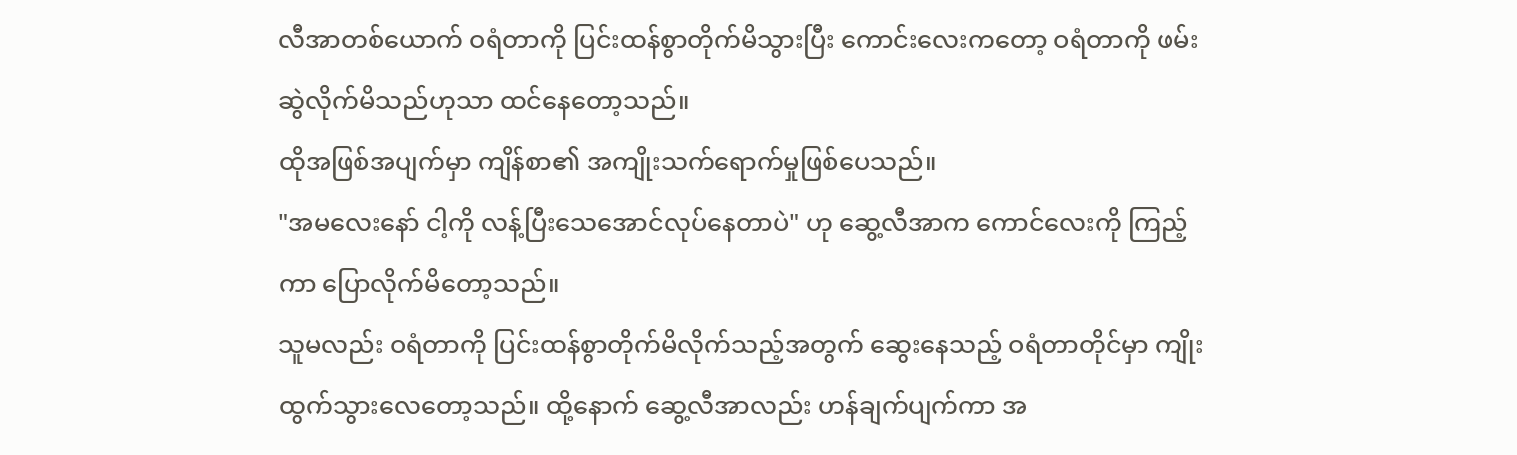လီအာတစ်ယောက် ဝရံတာကို ပြင်းထန်စွာတိုက်မိသွားပြီး ကောင်းလေးကတော့ ဝရံတာကို ဖမ်းဆွဲလိုက်မိသည်ဟုသာ ထင်နေတော့သည်။
ထိုအဖြစ်အပျက်မှာ ကျိန်စာ၏ အကျိုးသက်ရောက်မှုဖြစ်ပေသည်။
"အမလေးနော် ငါ့ကို လန့်ပြီးသေအောင်လုပ်နေတာပဲ" ဟု ဆွေ့လီအာက ကောင်လေးကို ကြည့်ကာ ပြောလိုက်မိတော့သည်။
သူမလည်း ဝရံတာကို ပြင်းထန်စွာတိုက်မိလိုက်သည့်အတွက် ဆွေးနေသည့် ဝရံတာတိုင်မှာ ကျိုးထွက်သွားလေတော့သည်။ ထို့နောက် ဆွေ့လီအာလည်း ဟန်ချက်ပျက်ကာ အ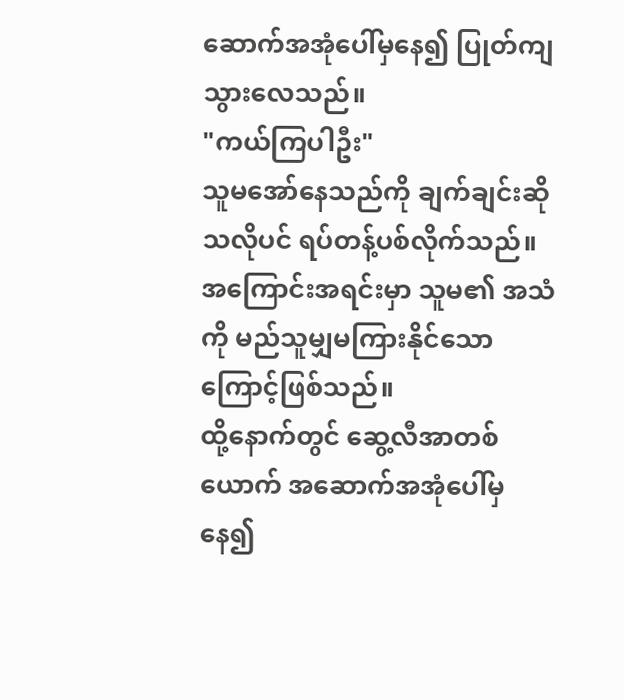ဆောက်အအုံပေါ်မှနေ၍ ပြုတ်ကျသွားလေသည်။
"ကယ်ကြပါဦး"
သူမအော်နေသည်ကို ချက်ချင်းဆိုသလိုပင် ရပ်တန့်ပစ်လိုက်သည်။ အကြောင်းအရင်းမှာ သူမ၏ အသံကို မည်သူမျှမကြားနိုင်သောကြောင့်ဖြစ်သည်။
ထို့နောက်တွင် ဆွေ့လီအာတစ်ယောက် အဆောက်အအုံပေါ်မှနေ၍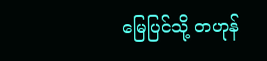မြေပြင်သို့ တဟုန်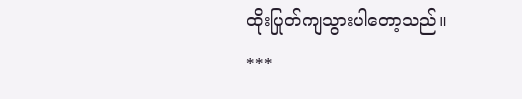ထိုးပြုတ်ကျသွားပါတော့သည်။
***